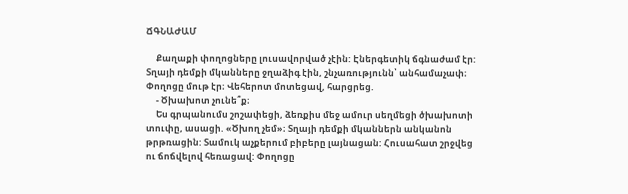ՃԳՆԱԺԱՄ

     Քաղաքի փողոցները լուսավորված չէին: Էներգետիկ ճգնաժամ էր: Տղայի դեմքի մկանները ջղաձիգ էին, շնչառությունն՝ անհամաչափ։ Փողոցը մութ էր։ Վեհերոտ մոտեցավ, հարցրեց.
     - Ծխախոտ չունե՞ք։
     Ես գրպանումս շոշափեցի, ձեռքիս մեջ ամուր սեղմեցի ծխախոտի տուփը, ասացի. «Ծխող չեմ»։ Տղայի դեմքի մկաններն անկանոն թրթռացին: Տամուկ աչքերում բիբերը լայնացան: Հուսահատ շրջվեց ու ճոճվելով հեռացավ: Փողոցը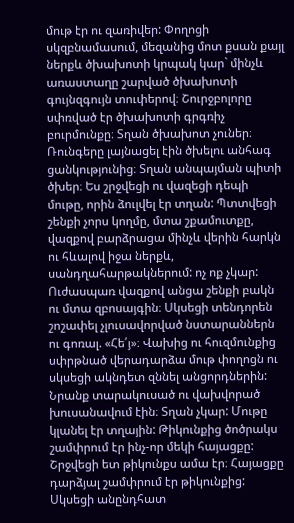մութ էր ու զառիվեր: Փողոցի սկզբնամասում, մեզանից մոտ քսան քայլ ներքև ծխախոտի կրպակ կար` մինչև առաստաղը շարված ծխախոտի գույնզգույն տուփերով։ Շուրջբոլորը սփռված էր ծխախոտի գրգռիչ բուրմունքը։ Տղան ծխախոտ չուներ։ Ռունգերը լայնացել էին ծխելու անհագ ցանկությունից։ Տղան անպայման պիտի ծխեր։ Ես շրջվեցի ու վազեցի դեպի մութը, որին ձուլվել էր տղան: Պտտվեցի շենքի չորս կողմը, մտա շքամուտքը, վազքով բարձրացա մինչև վերին հարկն ու հևալով իջա ներքև, սանդղահարթակներում: ոչ ոք չկար: Ուժասպառ վազքով անցա շենքի բակն ու մտա զբոսայգին։ Սկսեցի տենդորեն շոշափել չլուսավորված նստարաններն ու գոռալ. «Հե՛յ»։ Վախից ու հուզմունքից սփրթնած վերադարձա մութ փողոցն ու սկսեցի ակնդետ զննել անցորդներին: Նրանք տարակուսած ու վախվորած խուսանավում էին։ Տղան չկար: Մութը կլանել էր տղային: Թիկունքից ծոծրակս շամփրում էր ինչ-որ մեկի հայացքը: Շրջվեցի ետ թիկունքս ամա էր։ Հայացքը դարձյալ շամփրում էր թիկունքից: Սկսեցի անընդհատ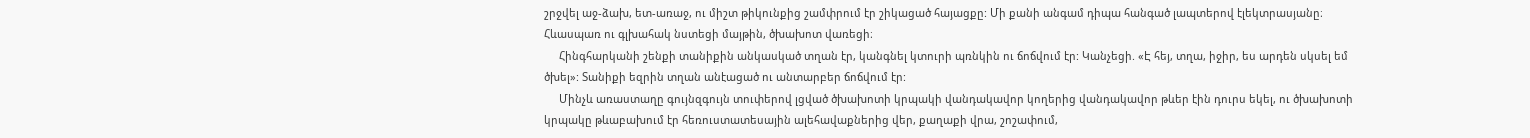շրջվել աջ-ձախ, ետ-առաջ, ու միշտ թիկունքից շամփրում էր շիկացած հայացքը: Մի քանի անգամ դիպա հանգած լապտերով էլեկտրասյանը։ Հևասպառ ու գլխահակ նստեցի մայթին, ծխախոտ վառեցի։
     Հինգհարկանի շենքի տանիքին անկասկած տղան էր, կանգնել կտուրի պռնկին ու ճոճվում էր: Կանչեցի. «Է հեյ, տղա, իջիր, ես արդեն սկսել եմ ծխել»: Տանիքի եզրին տղան անէացած ու անտարբեր ճոճվում էր:
     Մինչև առաստաղը գույնզգույն տուփերով լցված ծխախոտի կրպակի վանդակավոր կողերից վանդակավոր թևեր էին դուրս եկել, ու ծխախոտի կրպակը թևաբախում էր հեռուստատեսային ալեհավաքներից վեր, քաղաքի վրա, շոշափում,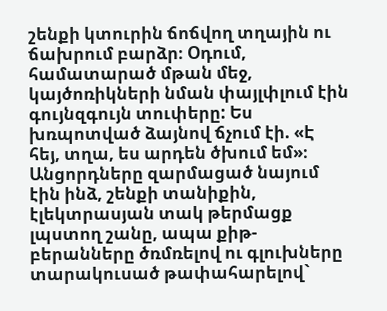շենքի կտուրին ճոճվող տղային ու ճախրում բարձր։ Օդում, համատարած մթան մեջ, կայծոռիկների նման փայլփլում էին գույնզգույն տուփերը: Ես խռպոտված ձայնով ճչում էի. «Է հեյ, տղա, ես արդեն ծխում եմ»։ Անցորդները զարմացած նայում էին ինձ, շենքի տանիքին, էլեկտրասյան տակ թերմացք լպստող շանը, ապա քիթ-բերանները ծռմռելով ու գլուխները տարակուսած թափահարելով`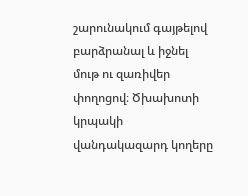շարունակում գայթելով բարձրանալ և իջնել մութ ու զառիվեր փողոցով։ Ծխախոտի կրպակի վանդակազարդ կողերը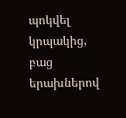պոկվել կրպակից, բաց երախներով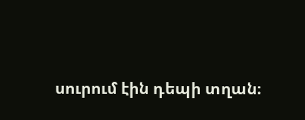սուրում էին դեպի տղան։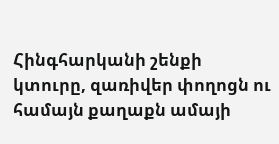Հինգհարկանի շենքի կտուրը, զառիվեր փողոցն ու համայն քաղաքն ամայի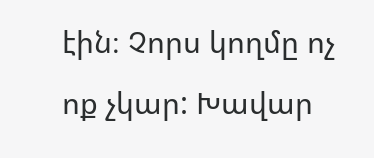էին։ Չորս կողմը ոչ ոք չկար: Խավար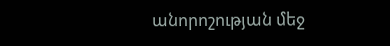անորոշության մեջ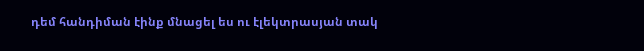դեմ հանդիման էինք մնացել ես ու էլեկտրասյան տակ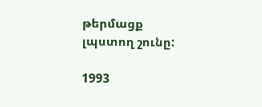թերմացք լպստող շունը:

1993